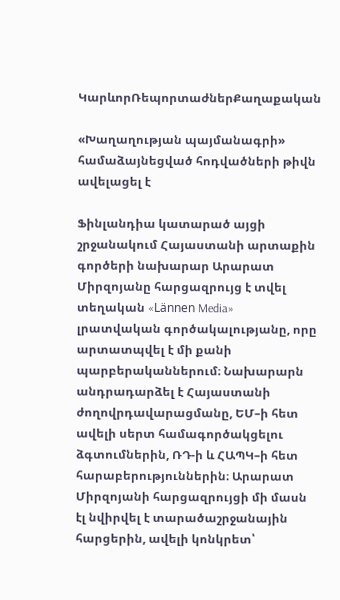ԿարևորՌեպորտաժներՔաղաքական

«Խաղաղության պայմանագրի» համաձայնեցված հոդվածների թիվն ավելացել է

Ֆինլանդիա կատարած այցի շրջանակում Հայաստանի արտաքին գործերի նախարար Արարատ Միրզոյանը հարցազրույց է տվել տեղական «Lännen Media» լրատվական գործակալությանը, որը արտատպվել է մի քանի պարբերականներում։ Նախարարն անդրադարձել է Հայաստանի ժողովրդավարացմանը, ԵՄ–ի հետ ավելի սերտ համագործակցելու ձգտումներին, ՌԴ-ի և ՀԱՊԿ–ի հետ հարաբերություններին։ Արարատ Միրզոյանի հարցազրույցի մի մասն էլ նվիրվել է տարածաշրջանային հարցերին, ավելի կոնկրետ՝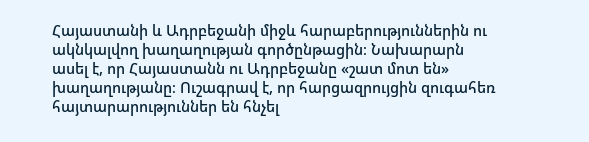Հայաստանի և Ադրբեջանի միջև հարաբերություններին ու ակնկալվող խաղաղության գործընթացին։ Նախարարն ասել է, որ Հայաստանն ու Ադրբեջանը «շատ մոտ են» խաղաղությանը։ Ուշագրավ է, որ հարցազրույցին զուգահեռ հայտարարություններ են հնչել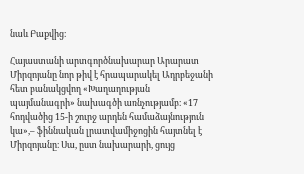նաև Բաքվից։

Հայաստանի արտգործնախարար Արարատ Միրզոյանը նոր թիվ է հրապարակել Ադրբեջանի հետ բանակցվող «Խաղաղության պայմանագրի» նախագծի առնչությամբ։ «17 հոդվածից 15-ի շուրջ արդեն համաձայնություն կա»,– ֆիննական լրատվամիջոցին հայտնել է Միրզոյանը։ Սա, ըստ նախարարի, ցույց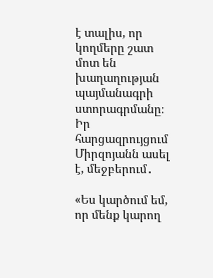է տալիս, որ կողմերը շատ մոտ են խաղաղության պայմանագրի ստորագրմանը։ Իր հարցազրույցում Միրզոյանն ասել է, մեջբերում․

«Ես կարծում եմ, որ մենք կարող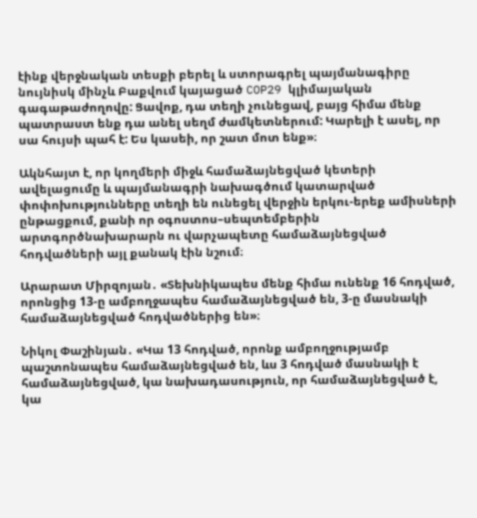էինք վերջնական տեսքի բերել և ստորագրել պայմանագիրը նույնիսկ մինչև Բաքվում կայացած COP29 կլիմայական գագաթաժողովը: Ցավոք, դա տեղի չունեցավ, բայց հիմա մենք պատրաստ ենք դա անել սեղմ ժամկետներում: Կարելի է ասել, որ սա հույսի պահ է: Ես կասեի, որ շատ մոտ ենք»։

Ակնհայտ է, որ կողմերի միջև համաձայնեցված կետերի ավելացումը և պայմանագրի նախագծում կատարված փոփոխությունները տեղի են ունեցել վերջին երկու-երեք ամիսների ընթացքում, քանի որ օգոստոս–սեպտեմբերին արտգործնախարարն ու վարչապետը համաձայնեցված հոդվածների այլ քանակ էին նշում։

Արարատ Միրզոյան․ «Տեխնիկապես մենք հիմա ունենք 16 հոդված, որոնցից 13-ը ամբողջապես համաձայնեցված են, 3-ը մասնակի համաձայնեցված հոդվածներից են»։

Նիկոլ Փաշինյան․ «Կա 13 հոդված, որոնք ամբողջությամբ պաշտոնապես համաձայնեցված են, ևս 3 հոդված մասնակի է համաձայնեցված, կա նախադասություն, որ համաձայնեցված է, կա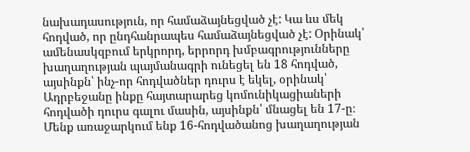նախադասություն, որ համաձայնեցված չէ: Կա ևս մեկ հոդված, որ ընդհանրապես համաձայնեցված չէ: Օրինակ՝ ամենասկզբում երկրորդ, երրորդ խմբագրությունները խաղաղության պայմանագրի ունեցել են 18 հոդված, այսինքն՝ ինչ-որ հոդվածներ դուրս է եկել, օրինակ՝ Ադրբեջանը ինքը հայտարարեց կոմունիկացիաների հոդվածի դուրս գալու մասին, այսինքն՝ մնացել են 17-ը։ Մենք առաջարկում ենք 16-հոդվածանոց խաղաղության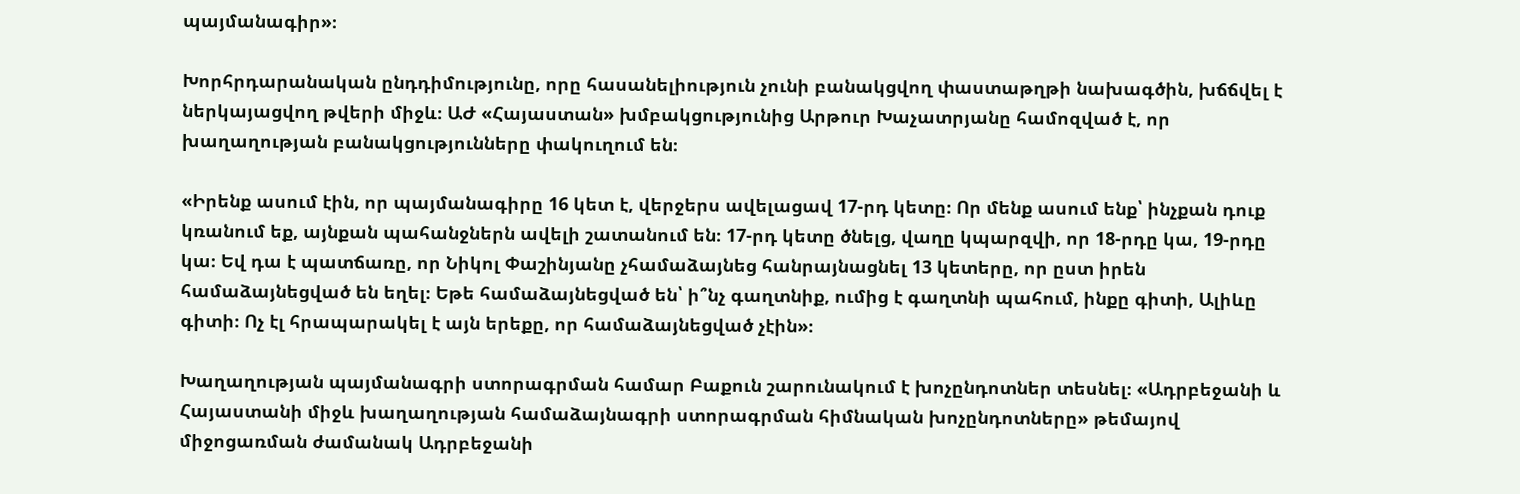պայմանագիր»։

Խորհրդարանական ընդդիմությունը, որը հասանելիություն չունի բանակցվող փաստաթղթի նախագծին, խճճվել է ներկայացվող թվերի միջև։ ԱԺ «Հայաստան» խմբակցությունից Արթուր Խաչատրյանը համոզված է, որ խաղաղության բանակցությունները փակուղում են։

«Իրենք ասում էին, որ պայմանագիրը 16 կետ է, վերջերս ավելացավ 17-րդ կետը։ Որ մենք ասում ենք՝ ինչքան դուք կռանում եք, այնքան պահանջներն ավելի շատանում են։ 17-րդ կետը ծնելց, վաղը կպարզվի, որ 18-րդը կա, 19-րդը կա։ Եվ դա է պատճառը, որ Նիկոլ Փաշինյանը չհամաձայնեց հանրայնացնել 13 կետերը, որ ըստ իրեն համաձայնեցված են եղել։ Եթե համաձայնեցված են՝ ի՞նչ գաղտնիք, ումից է գաղտնի պահում, ինքը գիտի, Ալիևը գիտի։ Ոչ էլ հրապարակել է այն երեքը, որ համաձայնեցված չէին»։

Խաղաղության պայմանագրի ստորագրման համար Բաքուն շարունակում է խոչընդոտներ տեսնել։ «Ադրբեջանի և Հայաստանի միջև խաղաղության համաձայնագրի ստորագրման հիմնական խոչընդոտները» թեմայով միջոցառման ժամանակ Ադրբեջանի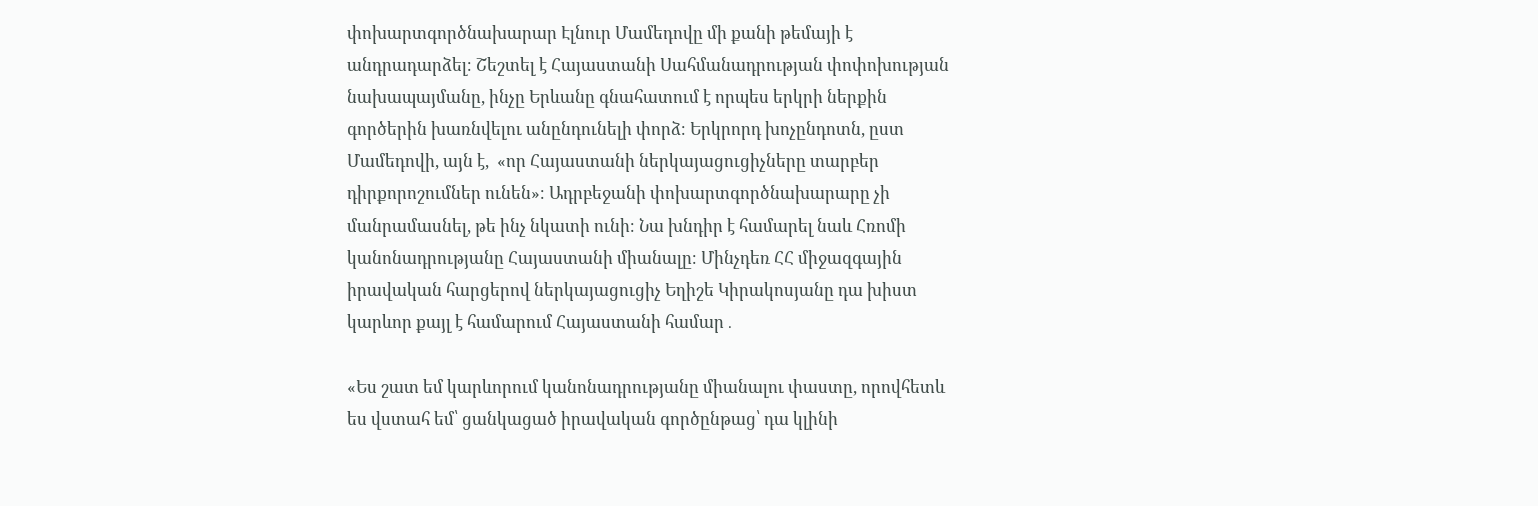փոխարտգործնախարար Էլնուր Մամեդովը մի քանի թեմայի է անդրադարձել։ Շեշտել է Հայաստանի Սահմանադրության փոփոխության նախապայմանը, ինչը Երևանը գնահատում է որպես երկրի ներքին գործերին խառնվելու անընդունելի փորձ։ Երկրորդ խոչընդոտն, ըստ Մամեդովի, այն է,  «որ Հայաստանի ներկայացուցիչները տարբեր դիրքորոշումներ ունեն»։ Ադրբեջանի փոխարտգործնախարարը չի մանրամասնել, թե ինչ նկատի ունի։ Նա խնդիր է համարել նաև Հռոմի կանոնադրությանը Հայաստանի միանալը։ Մինչդեռ ՀՀ միջազգային իրավական հարցերով ներկայացուցիչ Եղիշե Կիրակոսյանը դա խիստ կարևոր քայլ է համարում Հայաստանի համար․

«Ես շատ եմ կարևորում կանոնադրությանը միանալու փաստը, որովհետև ես վստահ եմ՝ ցանկացած իրավական գործընթաց՝ դա կլինի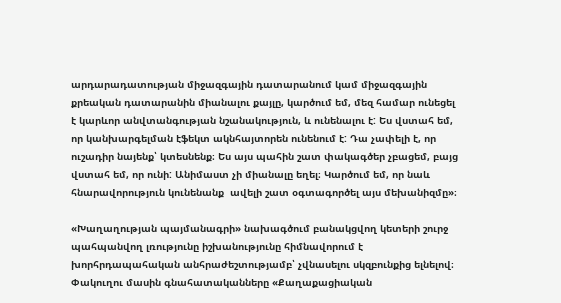արդարադատության միջազգային դատարանում կամ միջազգային քրեական դատարանին միանալու քայլը, կարծում եմ, մեզ համար ունեցել է կարևոր անվտանգության նշանակություն, և ունենալու է: Ես վստահ եմ, որ կանխարգելման էֆեկտ ակնհայտորեն ունենում է: Դա չափելի է, որ ուշադիր նայենք՝ կտեսնենք։ Ես այս պահին շատ փակագծեր չբացեմ, բայց վստահ եմ, որ ունի: Անիմաստ չի միանալը եղել։ Կարծում եմ, որ նաև հնարավորություն կունենանք  ավելի շատ օգտագործել այս մեխանիզմը»։

«Խաղաղության պայմանագրի» նախագծում բանակցվող կետերի շուրջ պահպանվող լռությունը իշխանությունը հիմնավորում է խորհրդապահական անհրաժեշտությամբ՝ չվնասելու սկզբունքից ելնելով։ Փակուղու մասին գնահատականները «Քաղաքացիական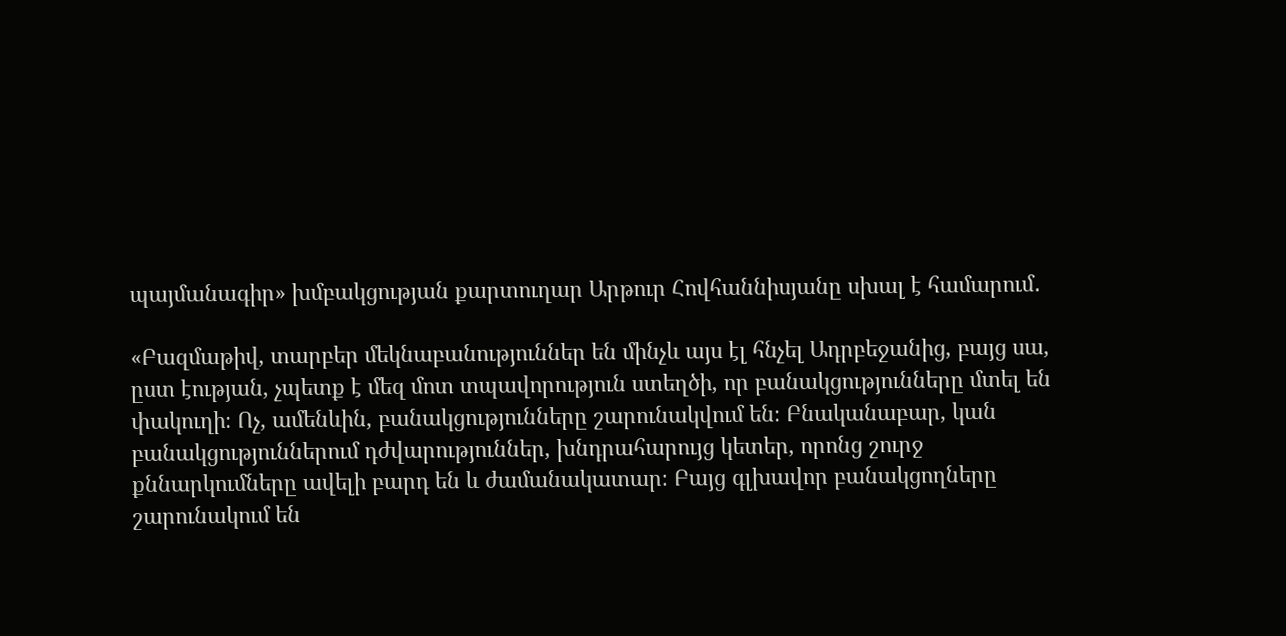պայմանագիր» խմբակցության քարտուղար Արթուր Հովհաննիսյանը սխալ է համարում․

«Բազմաթիվ, տարբեր մեկնաբանություններ են մինչև այս էլ հնչել Ադրբեջանից, բայց սա, ըստ էության, չպետք է մեզ մոտ տպավորություն ստեղծի, որ բանակցությունները մտել են փակուղի։ Ոչ, ամենևին, բանակցությունները շարունակվում են։ Բնականաբար, կան բանակցություններում դժվարություններ, խնդրահարույց կետեր, որոնց շուրջ քննարկումները ավելի բարդ են և ժամանակատար։ Բայց գլխավոր բանակցողները շարունակում են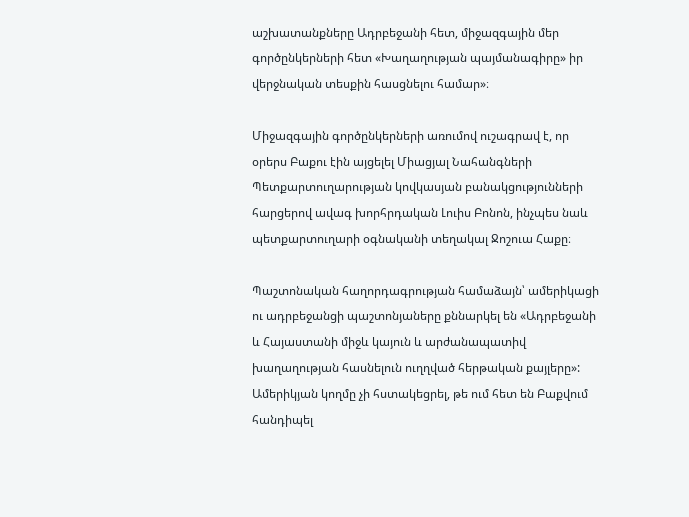աշխատանքները Ադրբեջանի հետ, միջազգային մեր գործընկերների հետ «Խաղաղության պայմանագիրը» իր վերջնական տեսքին հասցնելու համար»։

Միջազգային գործընկերների առումով ուշագրավ է, որ օրերս Բաքու էին այցելել Միացյալ Նահանգների Պետքարտուղարության կովկասյան բանակցությունների հարցերով ավագ խորհրդական Լուիս Բոնոն, ինչպես նաև պետքարտուղարի օգնականի տեղակալ Ջոշուա Հաքը։

Պաշտոնական հաղորդագրության համաձայն՝ ամերիկացի ու ադրբեջանցի պաշտոնյաները քննարկել են «Ադրբեջանի և Հայաստանի միջև կայուն և արժանապատիվ խաղաղության հասնելուն ուղղված հերթական քայլերը»: Ամերիկյան կողմը չի հստակեցրել, թե ում հետ են Բաքվում հանդիպել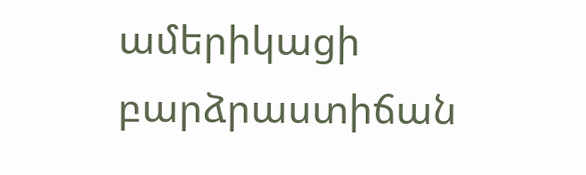ամերիկացի բարձրաստիճան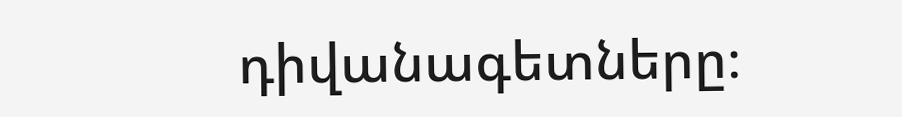դիվանագետները։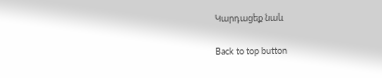Կարդացեք նաև

Back to top button